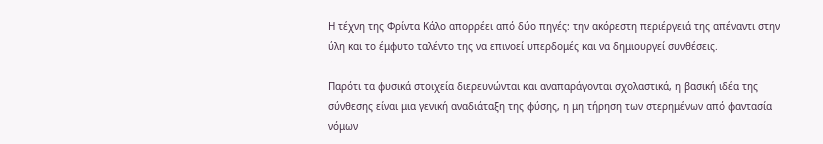Η τέχνη της Φρίντα Κάλο απορρέει από δύο πηγές: την ακόρεστη περιέργειά της απέναντι στην ύλη και το έμφυτο ταλέντο της να επινοεί υπερδομές και να δημιουργεί συνθέσεις.

Παρότι τα φυσικά στοιχεία διερευνώνται και αναπαράγονται σχολαστικά, η βασική ιδέα της σύνθεσης είναι μια γενική αναδιάταξη της φύσης, η μη τήρηση των στερημένων από φαντασία νόμων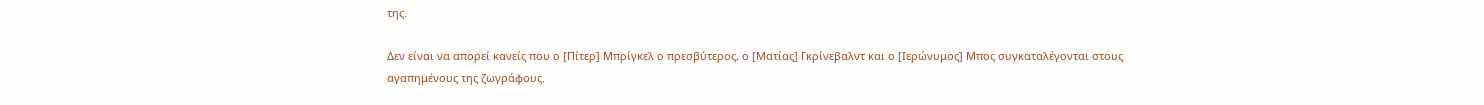της.

Δεν είναι να απορεί κανείς που ο [Πίτερ] Μπρίγκελ ο πρεσβύτερος, ο [Ματίας] Γκρίνεβαλντ και ο [Ιερώνυμος] Μπος συγκαταλέγονται στους αγαπημένους της ζωγράφους.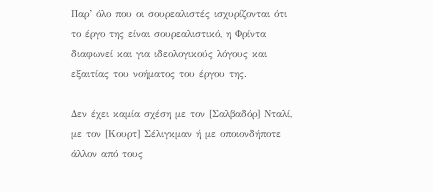Παρ’ όλο που οι σουρεαλιστές ισχυρίζονται ότι το έργο της είναι σουρεαλιστικό, η Φρίντα διαφωνεί και για ιδεολογικούς λόγους και εξαιτίας του νοήματος του έργου της.

Δεν έχει καμία σχέση με τον [Σαλβαδόρ] Νταλί, με τον [Κουρτ] Σέλιγκμαν ή με οποιονδήποτε άλλον από τους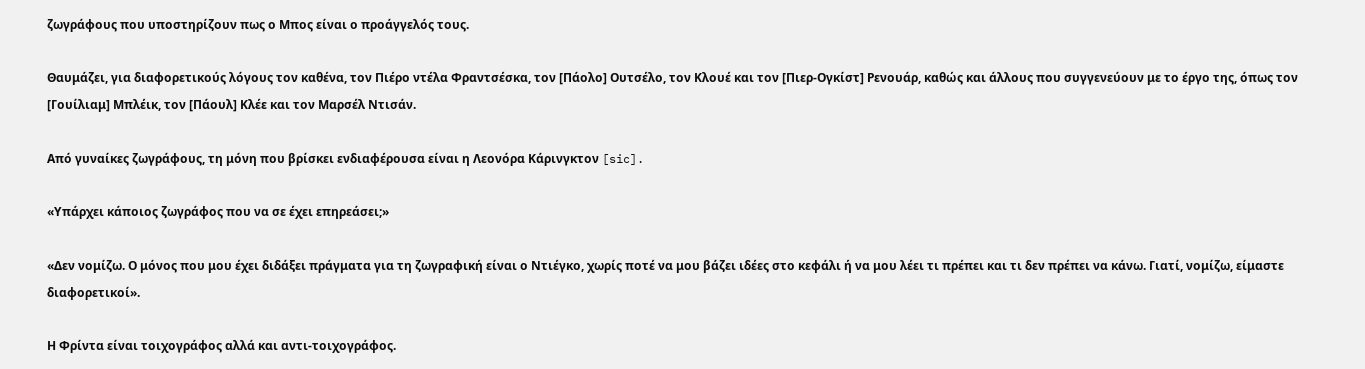ζωγράφους που υποστηρίζουν πως ο Μπος είναι ο προάγγελός τους.

Θαυμάζει, για διαφορετικούς λόγους τον καθένα, τον Πιέρο ντέλα Φραντσέσκα, τον [Πάολο] Ουτσέλο, τον Κλουέ και τον [Πιερ-Ογκίστ] Ρενουάρ, καθώς και άλλους που συγγενεύουν με το έργο της, όπως τον [Γουίλιαμ] Μπλέικ, τον [Πάουλ] Κλέε και τον Μαρσέλ Ντισάν.

Από γυναίκες ζωγράφους, τη μόνη που βρίσκει ενδιαφέρουσα είναι η Λεονόρα Κάρινγκτον [sic].

«Υπάρχει κάποιος ζωγράφος που να σε έχει επηρεάσει;»

«Δεν νομίζω. Ο μόνος που μου έχει διδάξει πράγματα για τη ζωγραφική είναι ο Ντιέγκο, χωρίς ποτέ να μου βάζει ιδέες στο κεφάλι ή να μου λέει τι πρέπει και τι δεν πρέπει να κάνω. Γιατί, νομίζω, είμαστε διαφορετικοί».

Η Φρίντα είναι τοιχογράφος αλλά και αντι-τοιχογράφος.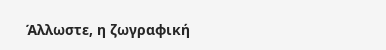Άλλωστε, η ζωγραφική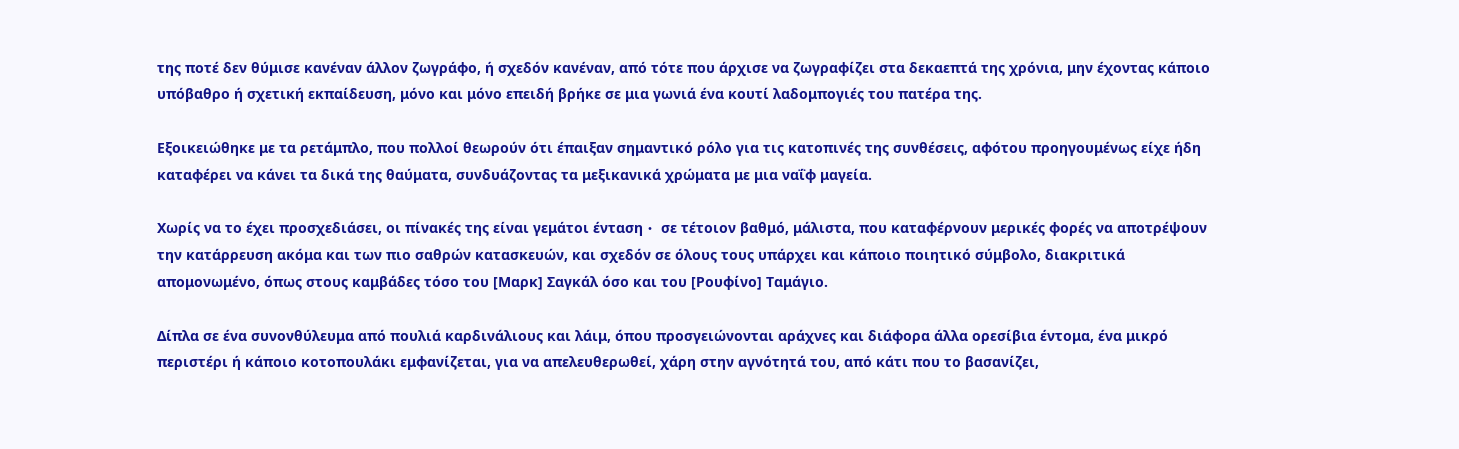της ποτέ δεν θύμισε κανέναν άλλον ζωγράφο, ή σχεδόν κανέναν, από τότε που άρχισε να ζωγραφίζει στα δεκαεπτά της χρόνια, μην έχοντας κάποιο υπόβαθρο ή σχετική εκπαίδευση, μόνο και μόνο επειδή βρήκε σε μια γωνιά ένα κουτί λαδομπογιές του πατέρα της.

Εξοικειώθηκε με τα ρετάμπλο, που πολλοί θεωρούν ότι έπαιξαν σημαντικό ρόλο για τις κατοπινές της συνθέσεις, αφότου προηγουμένως είχε ήδη καταφέρει να κάνει τα δικά της θαύματα, συνδυάζοντας τα μεξικανικά χρώματα με μια ναΐφ μαγεία.

Χωρίς να το έχει προσχεδιάσει, οι πίνακές της είναι γεμάτοι ένταση・ σε τέτοιον βαθμό, μάλιστα, που καταφέρνουν μερικές φορές να αποτρέψουν την κατάρρευση ακόμα και των πιο σαθρών κατασκευών, και σχεδόν σε όλους τους υπάρχει και κάποιο ποιητικό σύμβολο, διακριτικά απομονωμένο, όπως στους καμβάδες τόσο του [Μαρκ] Σαγκάλ όσο και του [Ρουφίνο] Ταμάγιο.

Δίπλα σε ένα συνονθύλευμα από πουλιά καρδινάλιους και λάιμ, όπου προσγειώνονται αράχνες και διάφορα άλλα ορεσίβια έντομα, ένα μικρό περιστέρι ή κάποιο κοτοπουλάκι εμφανίζεται, για να απελευθερωθεί, χάρη στην αγνότητά του, από κάτι που το βασανίζει,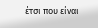έτσι που είναι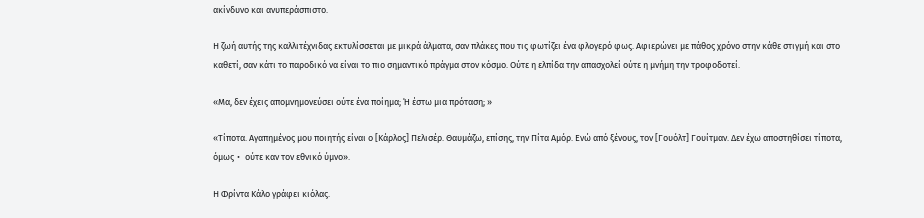ακίνδυνο και ανυπεράσπιστο.

Η ζωή αυτής της καλλιτέχνιδας εκτυλίσσεται με μικρά άλματα, σαν πλάκες που τις φωτίζει ένα φλογερό φως. Αφιερώνει με πάθος χρόνο στην κάθε στιγμή και στο καθετί, σαν κάτι το παροδικό να είναι το πιο σημαντικό πράγμα στον κόσμο. Ούτε η ελπίδα την απασχολεί ούτε η μνήμη την τροφοδοτεί.

«Μα, δεν έχεις απομνημονεύσει ούτε ένα ποίημα; Ή έστω μια πρόταση; »

«Τίποτα. Αγαπημένος μου ποιητής είναι ο [Κάρλος] Πελισέρ. Θαυμάζω, επίσης, την Πίτα Αμόρ. Ενώ από ξένους, τον [Γουόλτ] Γουίτμαν. Δεν έχω αποστηθίσει τίποτα, όμως・ ούτε καν τον εθνικό ύμνο».

Η Φρίντα Κάλο γράφει κιόλας.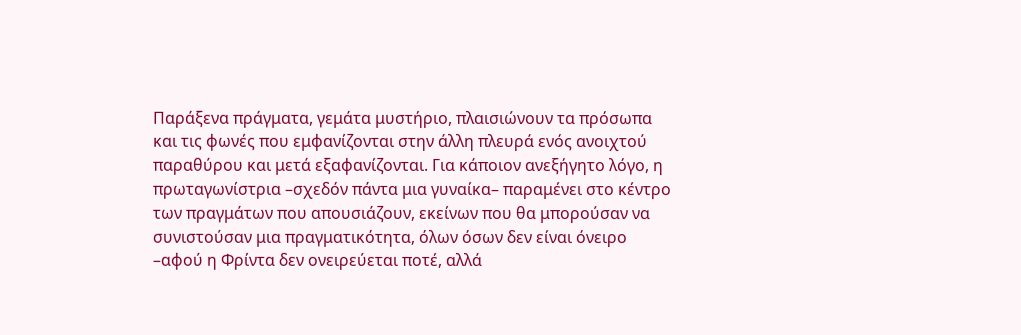Παράξενα πράγματα, γεμάτα μυστήριο, πλαισιώνουν τα πρόσωπα και τις φωνές που εμφανίζονται στην άλλη πλευρά ενός ανοιχτού παραθύρου και μετά εξαφανίζονται. Για κάποιον ανεξήγητο λόγο, η πρωταγωνίστρια –σχεδόν πάντα μια γυναίκα– παραμένει στο κέντρο των πραγμάτων που απουσιάζουν, εκείνων που θα μπορούσαν να συνιστούσαν μια πραγματικότητα, όλων όσων δεν είναι όνειρο –αφού η Φρίντα δεν ονειρεύεται ποτέ, αλλά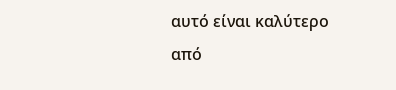αυτό είναι καλύτερο από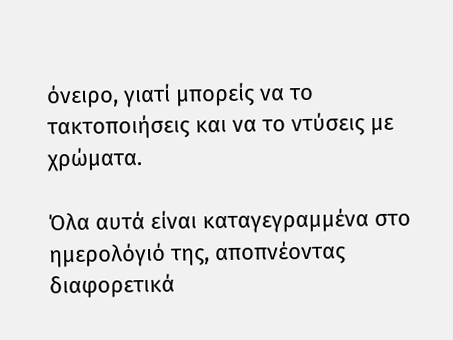όνειρο, γιατί μπορείς να το τακτοποιήσεις και να το ντύσεις με χρώματα.

Όλα αυτά είναι καταγεγραμμένα στο ημερολόγιό της, αποπνέοντας διαφορετικά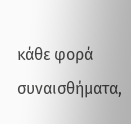κάθε φορά συναισθήματα,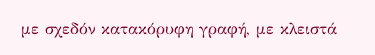με σχεδόν κατακόρυφη γραφή, με κλειστά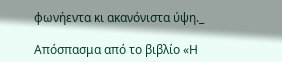φωνήεντα κι ακανόνιστα ύψη._

Απόσπασμα από το βιβλίο «Η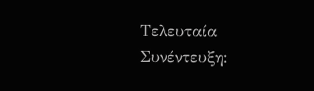Τελευταία Συνέντευξη: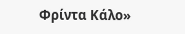Φρίντα Κάλο»